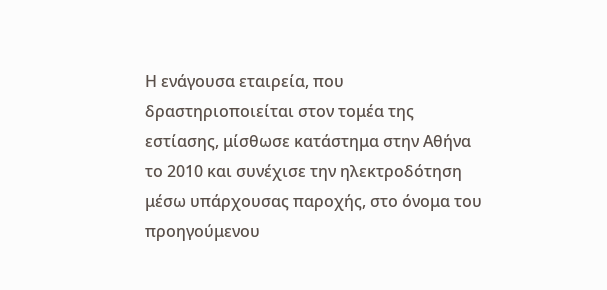Η ενάγουσα εταιρεία, που δραστηριοποιείται στον τομέα της εστίασης, μίσθωσε κατάστημα στην Αθήνα το 2010 και συνέχισε την ηλεκτροδότηση μέσω υπάρχουσας παροχής, στο όνομα του προηγούμενου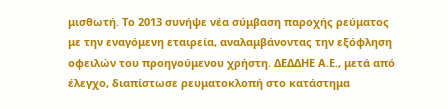μισθωτή. Το 2013 συνήψε νέα σύμβαση παροχής ρεύματος με την εναγόμενη εταιρεία, αναλαμβάνοντας την εξόφληση οφειλών του προηγούμενου χρήστη. ΔΕΔΔΗΕ Α.Ε., μετά από έλεγχο, διαπίστωσε ρευματοκλοπή στο κατάστημα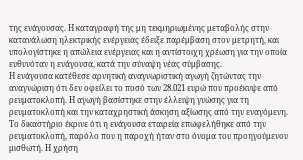της ενάγουσας. Η καταγραφή της μη τεκμηριωμένης μεταβολής στην κατανάλωση ηλεκτρικής ενέργειας έδειξε παρέμβαση στον μετρητή, και υπολογίστηκε η απώλεια ενέργειας και η αντίστοιχη χρέωση για την οποία ευθυνόταν η ενάγουσα, κατά την σύναψη νέας σύμβασης.
Η ενάγουσα κατέθεσε αρνητική αναγνωριστική αγωγή ζητώντας την αναγνώριση ότι δεν οφείλει το ποσό των 28.021 ευρώ που προέκυψε από ρευματοκλοπή. Η αγωγή βασίστηκε στην έλλειψη γνώσης για τη ρευματοκλοπή και την καταχρηστική άσκηση αξίωσης από την εναγόμενη.
Το δικαστήριο έκρινε ότι η ενάγουσα εταιρεία επωφελήθηκε από την ρευματοκλοπή, παρόλο που η παροχή ήταν στο όνομα του προηγούμενου μισθωτή. Η χρήση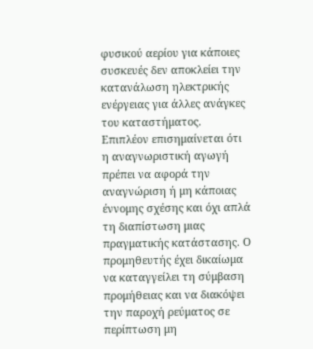φυσικού αερίου για κάποιες συσκευές δεν αποκλείει την κατανάλωση ηλεκτρικής ενέργειας για άλλες ανάγκες του καταστήματος.
Επιπλέον επισημαίνεται ότι η αναγνωριστική αγωγή πρέπει να αφορά την αναγνώριση ή μη κάποιας έννομης σχέσης και όχι απλά τη διαπίστωση μιας πραγματικής κατάστασης. Ο προμηθευτής έχει δικαίωμα να καταγγείλει τη σύμβαση προμήθειας και να διακόψει την παροχή ρεύματος σε περίπτωση μη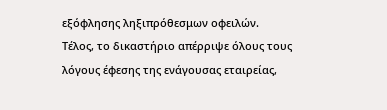εξόφλησης ληξιπρόθεσμων οφειλών.
Τέλος, το δικαστήριο απέρριψε όλους τους λόγους έφεσης της ενάγουσας εταιρείας,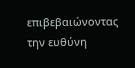επιβεβαιώνοντας την ευθύνη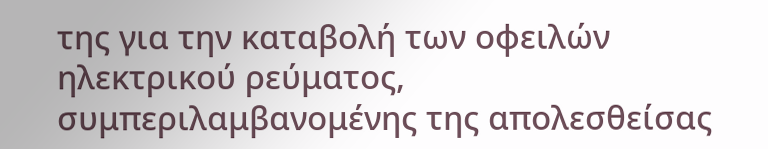της για την καταβολή των οφειλών ηλεκτρικού ρεύματος, συμπεριλαμβανομένης της απολεσθείσας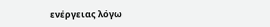ενέργειας λόγω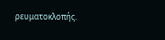ρευματοκλοπής.